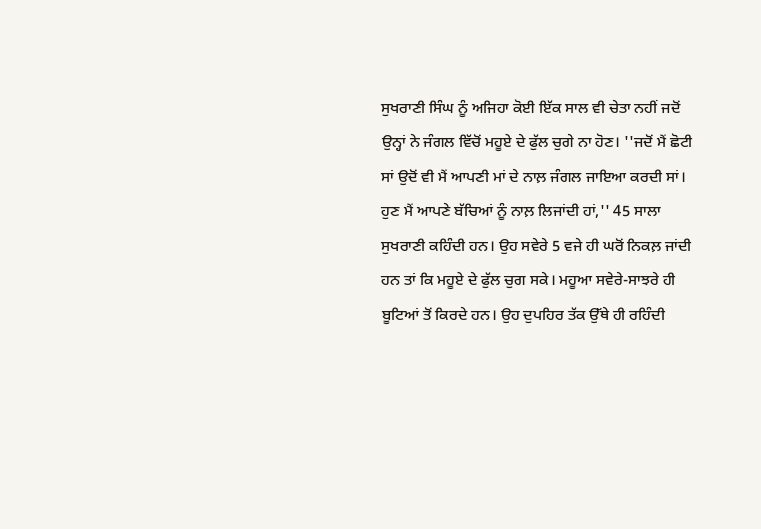ਸੁਖਰਾਣੀ ਸਿੰਘ ਨੂੰ ਅਜਿਹਾ ਕੋਈ ਇੱਕ ਸਾਲ ਵੀ ਚੇਤਾ ਨਹੀਂ ਜਦੋਂ ਉਨ੍ਹਾਂ ਨੇ ਜੰਗਲ ਵਿੱਚੋਂ ਮਹੂਏ ਦੇ ਫੁੱਲ ਚੁਗੇ ਨਾ ਹੋਣ। ''ਜਦੋਂ ਮੈਂ ਛੋਟੀ ਸਾਂ ਉਦੋਂ ਵੀ ਮੈਂ ਆਪਣੀ ਮਾਂ ਦੇ ਨਾਲ਼ ਜੰਗਲ ਜਾਇਆ ਕਰਦੀ ਸਾਂ। ਹੁਣ ਮੈਂ ਆਪਣੇ ਬੱਚਿਆਂ ਨੂੰ ਨਾਲ਼ ਲਿਜਾਂਦੀ ਹਾਂ,'' 45 ਸਾਲਾ ਸੁਖਰਾਣੀ ਕਹਿੰਦੀ ਹਨ। ਉਹ ਸਵੇਰੇ 5 ਵਜੇ ਹੀ ਘਰੋਂ ਨਿਕਲ਼ ਜਾਂਦੀ ਹਨ ਤਾਂ ਕਿ ਮਹੂਏ ਦੇ ਫੁੱਲ ਚੁਗ ਸਕੇ। ਮਹੂਆ ਸਵੇਰੇ-ਸਾਝਰੇ ਹੀ ਬੂਟਿਆਂ ਤੋਂ ਕਿਰਦੇ ਹਨ। ਉਹ ਦੁਪਹਿਰ ਤੱਕ ਉੱਥੇ ਹੀ ਰਹਿੰਦੀ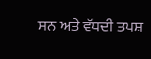ਸਨ ਅਤੇ ਵੱਧਦੀ ਤਪਸ਼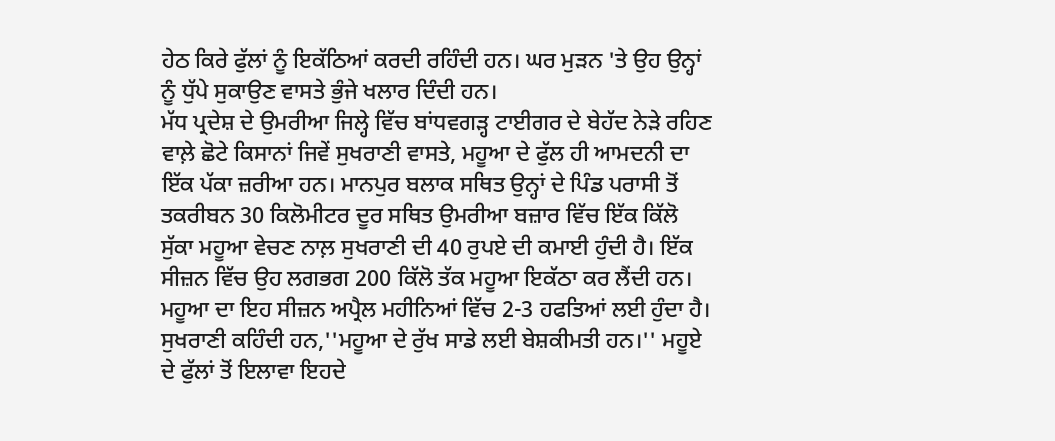ਹੇਠ ਕਿਰੇ ਫੁੱਲਾਂ ਨੂੰ ਇਕੱਠਿਆਂ ਕਰਦੀ ਰਹਿੰਦੀ ਹਨ। ਘਰ ਮੁੜਨ 'ਤੇ ਉਹ ਉਨ੍ਹਾਂ ਨੂੰ ਧੁੱਪੇ ਸੁਕਾਉਣ ਵਾਸਤੇ ਭੁੰਜੇ ਖਲਾਰ ਦਿੰਦੀ ਹਨ।
ਮੱਧ ਪ੍ਰਦੇਸ਼ ਦੇ ਉਮਰੀਆ ਜਿਲ੍ਹੇ ਵਿੱਚ ਬਾਂਧਵਗੜ੍ਹ ਟਾਈਗਰ ਦੇ ਬੇਹੱਦ ਨੇੜੇ ਰਹਿਣ ਵਾਲ਼ੇ ਛੋਟੇ ਕਿਸਾਨਾਂ ਜਿਵੇਂ ਸੁਖਰਾਣੀ ਵਾਸਤੇ, ਮਹੂਆ ਦੇ ਫੁੱਲ ਹੀ ਆਮਦਨੀ ਦਾ ਇੱਕ ਪੱਕਾ ਜ਼ਰੀਆ ਹਨ। ਮਾਨਪੁਰ ਬਲਾਕ ਸਥਿਤ ਉਨ੍ਹਾਂ ਦੇ ਪਿੰਡ ਪਰਾਸੀ ਤੋਂ ਤਕਰੀਬਨ 30 ਕਿਲੋਮੀਟਰ ਦੂਰ ਸਥਿਤ ਉਮਰੀਆ ਬਜ਼ਾਰ ਵਿੱਚ ਇੱਕ ਕਿੱਲੋ ਸੁੱਕਾ ਮਹੂਆ ਵੇਚਣ ਨਾਲ਼ ਸੁਖਰਾਣੀ ਦੀ 40 ਰੁਪਏ ਦੀ ਕਮਾਈ ਹੁੰਦੀ ਹੈ। ਇੱਕ ਸੀਜ਼ਨ ਵਿੱਚ ਉਹ ਲਗਭਗ 200 ਕਿੱਲੋ ਤੱਕ ਮਹੂਆ ਇਕੱਠਾ ਕਰ ਲੈਂਦੀ ਹਨ। ਮਹੂਆ ਦਾ ਇਹ ਸੀਜ਼ਨ ਅਪ੍ਰੈਲ ਮਹੀਨਿਆਂ ਵਿੱਚ 2-3 ਹਫਤਿਆਂ ਲਈ ਹੁੰਦਾ ਹੈ। ਸੁਖਰਾਣੀ ਕਹਿੰਦੀ ਹਨ,''ਮਹੂਆ ਦੇ ਰੁੱਖ ਸਾਡੇ ਲਈ ਬੇਸ਼ਕੀਮਤੀ ਹਨ।'' ਮਹੂਏ ਦੇ ਫੁੱਲਾਂ ਤੋਂ ਇਲਾਵਾ ਇਹਦੇ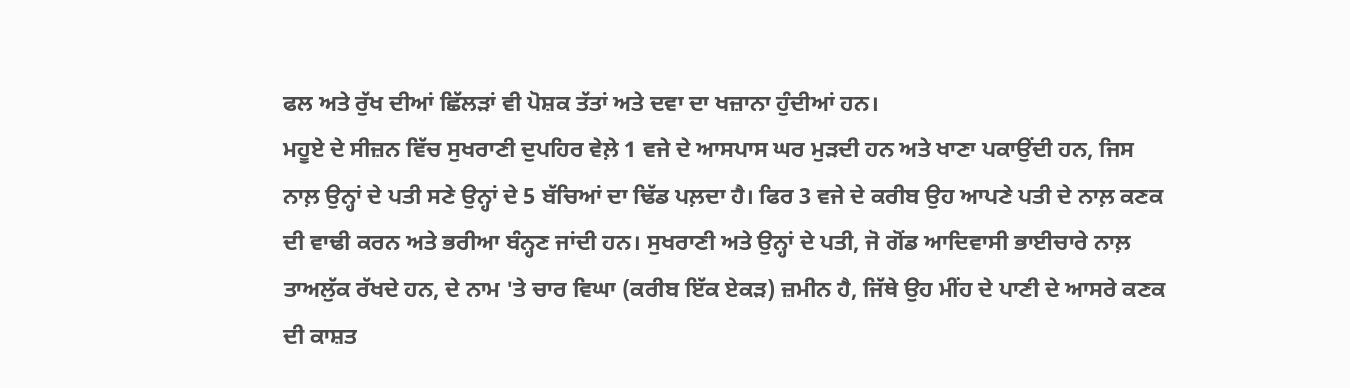ਫਲ ਅਤੇ ਰੁੱਖ ਦੀਆਂ ਛਿੱਲੜਾਂ ਵੀ ਪੋਸ਼ਕ ਤੱਤਾਂ ਅਤੇ ਦਵਾ ਦਾ ਖਜ਼ਾਨਾ ਹੁੰਦੀਆਂ ਹਨ।
ਮਹੂਏ ਦੇ ਸੀਜ਼ਨ ਵਿੱਚ ਸੁਖਰਾਣੀ ਦੁਪਹਿਰ ਵੇਲ਼ੇ 1 ਵਜੇ ਦੇ ਆਸਪਾਸ ਘਰ ਮੁੜਦੀ ਹਨ ਅਤੇ ਖਾਣਾ ਪਕਾਉਂਦੀ ਹਨ, ਜਿਸ ਨਾਲ਼ ਉਨ੍ਹਾਂ ਦੇ ਪਤੀ ਸਣੇ ਉਨ੍ਹਾਂ ਦੇ 5 ਬੱਚਿਆਂ ਦਾ ਢਿੱਡ ਪਲ਼ਦਾ ਹੈ। ਫਿਰ 3 ਵਜੇ ਦੇ ਕਰੀਬ ਉਹ ਆਪਣੇ ਪਤੀ ਦੇ ਨਾਲ਼ ਕਣਕ ਦੀ ਵਾਢੀ ਕਰਨ ਅਤੇ ਭਰੀਆ ਬੰਨ੍ਹਣ ਜਾਂਦੀ ਹਨ। ਸੁਖਰਾਣੀ ਅਤੇ ਉਨ੍ਹਾਂ ਦੇ ਪਤੀ, ਜੋ ਗੋਂਡ ਆਦਿਵਾਸੀ ਭਾਈਚਾਰੇ ਨਾਲ਼ ਤਾਅਲੁੱਕ ਰੱਖਦੇ ਹਨ, ਦੇ ਨਾਮ 'ਤੇ ਚਾਰ ਵਿਘਾ (ਕਰੀਬ ਇੱਕ ਏਕੜ) ਜ਼ਮੀਨ ਹੈ, ਜਿੱਥੇ ਉਹ ਮੀਂਹ ਦੇ ਪਾਣੀ ਦੇ ਆਸਰੇ ਕਣਕ ਦੀ ਕਾਸ਼ਤ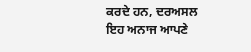ਕਰਦੇ ਹਨ, ਦਰਅਸਲ ਇਹ ਅਨਾਜ ਆਪਣੇ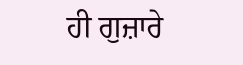ਹੀ ਗੁਜ਼ਾਰੇ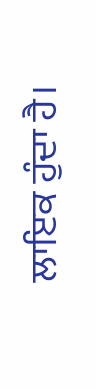ਲਾਇਕ ਹੁੰਦਾ ਹੈ।